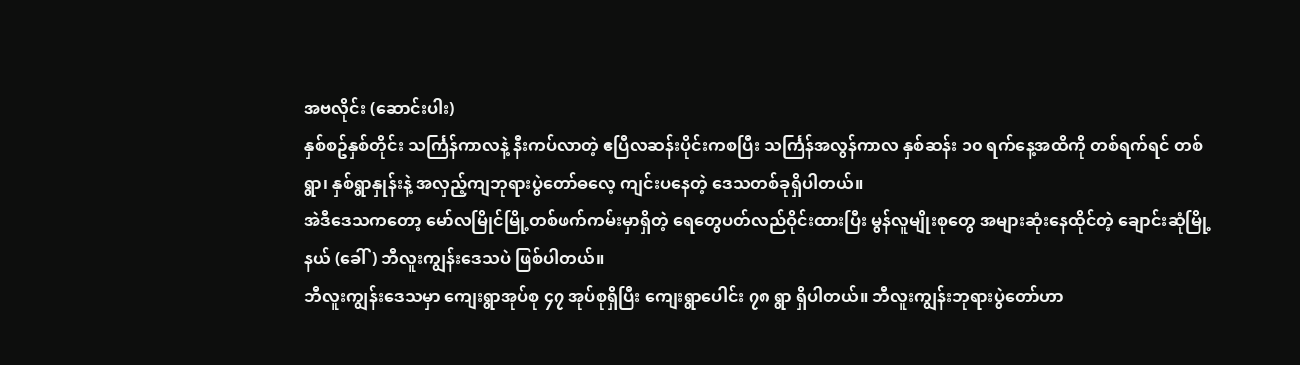အဗလိုင်း (ဆောင်းပါး)
နှစ်စဥ်နှစ်တိုင်း သင်္ကြန်ကာလနဲ့ နီးကပ်လာတဲ့ ဧပြီလဆန်းပိုင်းကစပြီး သင်္ကြန်အလွန်ကာလ နှစ်ဆန်း ၁၀ ရက်နေ့အထိကို တစ်ရက်ရင် တစ်ရွာ၊ နှစ်ရွာနှုန်းနဲ့ အလှည့်ကျဘုရားပွဲတော်ဓလေ့ ကျင်းပနေတဲ့ ဒေသတစ်ခုရှိပါတယ်။
အဲဒီဒေသကတော့ မော်လမြိုင်မြို့တစ်ဖက်ကမ်းမှာရှိတဲ့ ရေတွေပတ်လည်ဝိုင်းထားပြီး မွန်လူမျိုးစုတွေ အများဆုံးနေထိုင်တဲ့ ချောင်းဆုံမြို့နယ် (ခေါ်) ဘီလူးကျွန်းဒေသပဲ ဖြစ်ပါတယ်။
ဘီလူးကျွန်းဒေသမှာ ကျေးရွာအုပ်စု ၄၇ အုပ်စုရှိပြီး ကျေးရွာပေါင်း ၇၈ ရွာ ရှိပါတယ်။ ဘီလူးကျွန်းဘုရားပွဲတော်ဟာ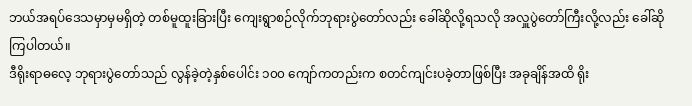ဘယ်အရပ်ဒေသမှာမှမရှိတဲ့ တစ်မူထူးခြားပြီး ကျေးရွာစဉ်လိုက်ဘုရားပွဲတော်လည်း ခေါ်ဆိုလို့ရသလို အလှူပွဲတော်ကြီးလို့လည်း ခေါ်ဆိုကြပါတယ်။
ဒီရိုးရာဓလေ့ ဘုရားပွဲတော်သည် လွန်ခဲ့တဲ့နှစ်ပေါင်း ၁၀၀ ကျော်ကတည်းက စတင်ကျင်းပခဲ့တာဖြစ်ပြီး အခုချိန်အထိ ရိုး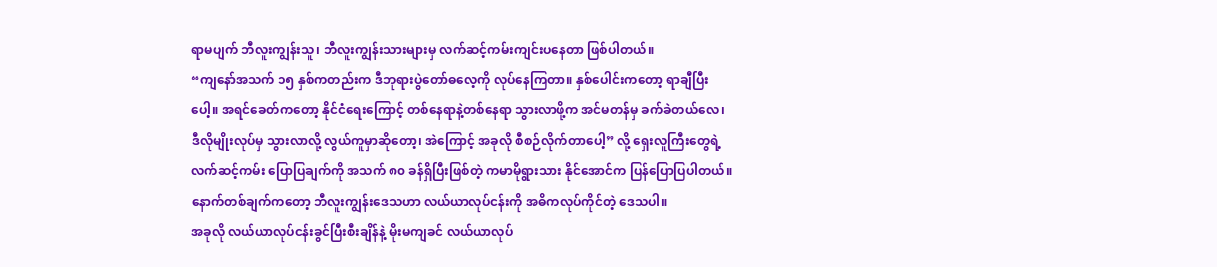ရာမပျက် ဘီလူးကျွန်းသူ၊ ဘီလူးကျွန်းသားများမှ လက်ဆင့်ကမ်းကျင်းပနေတာ ဖြစ်ပါတယ်။
“ကျနော်အသက် ၁၅ နှစ်ကတည်းက ဒီဘုရားပွဲတော်ဓလေ့ကို လုပ်နေကြတာ။ နှစ်ပေါင်းကတော့ ရာချီပြီးပေါ့။ အရင်ခေတ်ကတော့ နိုင်ငံရေးကြောင့် တစ်နေရာနဲ့တစ်နေရာ သွားလာဖို့က အင်မတန်မှ ခက်ခဲတယ်လေ၊ ဒီလိုမျိုးလုပ်မှ သွားလာလို့ လွယ်ကူမှာဆိုတော့၊ အဲကြောင့် အခုလို စီစဉ်လိုက်တာပေါ့” လို့ ရှေးလူကြီးတွေရဲ့ လက်ဆင့်ကမ်း ပြောပြချက်ကို အသက် ၈၀ ခန်ရှိပြီးဖြစ်တဲ့ ကမာမိုရွားသား နိုင်အောင်က ပြန်ပြောပြပါတယ်။
နောက်တစ်ချက်ကတော့ ဘီလူးကျွန်းဒေသဟာ လယ်ယာလုပ်ငန်းကို အဓိကလုပ်ကိုင်တဲ့ ဒေသပါ။
အခုလို လယ်ယာလုပ်ငန်းခွင်ပြီးစီးချိန်နဲ့ မိုးမကျခင် လယ်ယာလုပ်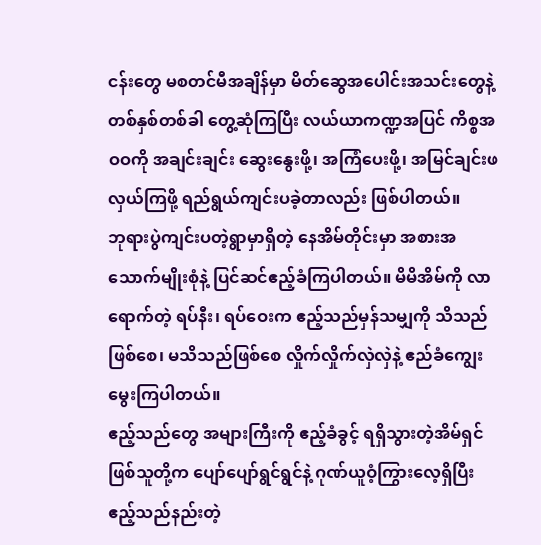ငန်းတွေ မစတင်မီအချိန်မှာ မိတ်ဆွေအပေါင်းအသင်းတွေနဲ့ တစ်နှစ်တစ်ခါ တွေ့ဆုံကြပြီး လယ်ယာကဏ္ဍအပြင် ကိစ္စအဝဝကို အချင်းချင်း ဆွေးနွေးဖို့၊ အကြံပေးဖို့၊ အမြင်ချင်းဖလှယ်ကြဖို့ ရည်ရွယ်ကျင်းပခဲ့တာလည်း ဖြစ်ပါတယ်။
ဘုရားပွဲကျင်းပတဲ့ရွာမှာရှိတဲ့ နေအိမ်တိုင်းမှာ အစားအသောက်မျိုးစုံနဲ့ ပြင်ဆင်ဧည့်ခံကြပါတယ်။ မိမိအိမ်ကို လာရောက်တဲ့ ရပ်နီး၊ ရပ်ဝေးက ဧည့်သည်မှန်သမျှကို သိသည်ဖြစ်စေ၊ မသိသည်ဖြစ်စေ လှိုက်လှိုက်လှဲလှဲနဲ့ ဧည်ခံကျွေးမွေးကြပါတယ်။
ဧည့်သည်တွေ အများကြီးကို ဧည့်ခံခွင့် ရရှိသွားတဲ့အိမ်ရှင်ဖြစ်သူတို့က ပျော်ပျော်ရွင်ရွင်နဲ့ ဂုဏ်ယူဝံ့ကြွားလေ့ရှိပြီး ဧည့်သည်နည်းတဲ့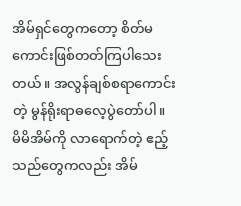အိမ်ရှင်တွေကတော့ စိတ်မကောင်းဖြစ်တတ်ကြပါသေးတယ်။ အလွန်ချစ်စရာကောင်းတဲ့ မွန်ရိုးရာဓလေ့ပွဲတော်ပါ။
မိမိအိမ်ကို လာရောက်တဲ့ ဧည့်သည်တွေကလည်း အိမ်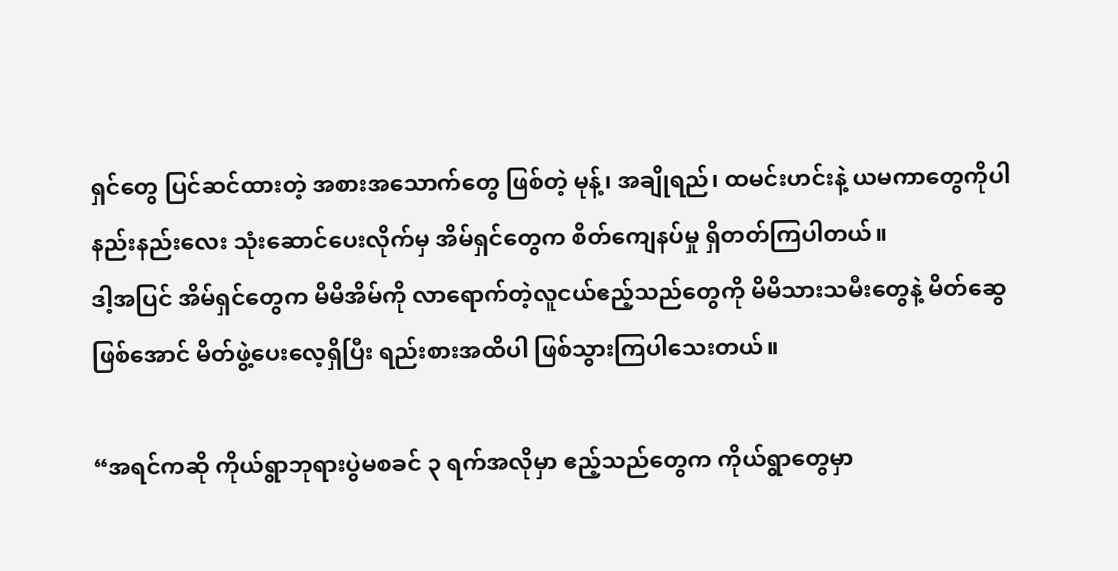ရှင်တွေ ပြင်ဆင်ထားတဲ့ အစားအသောက်တွေ ဖြစ်တဲ့ မုန့်၊ အချိုရည်၊ ထမင်းဟင်းနဲ့ ယမကာတွေကိုပါ နည်းနည်းလေး သုံးဆောင်ပေးလိုက်မှ အိမ်ရှင်တွေက စိတ်ကျေနပ်မှု ရှိတတ်ကြပါတယ်။
ဒါ့အပြင် အိမ်ရှင်တွေက မိမိအိမ်ကို လာရောက်တဲ့လူငယ်ဧည့်သည်တွေကို မိမိသားသမီးတွေနဲ့ မိတ်ဆွေဖြစ်အောင် မိတ်ဖွဲ့ပေးလေ့ရှိပြီး ရည်းစားအထိပါ ဖြစ်သွားကြပါသေးတယ်။

“အရင်ကဆို ကိုယ်ရွာဘုရားပွဲမစခင် ၃ ရက်အလိုမှာ ဧည့်သည်တွေက ကိုယ်ရွာတွေမှာ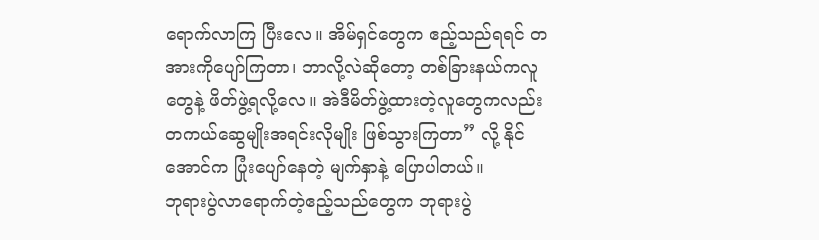ရောက်လာကြ ပြီးလေ။ အိမ်ရှင်တွေက ဧည့်သည်ရရင် တအားကိုပျော်ကြတာ၊ ဘာလို့လဲဆိုတော့ တစ်ခြားနယ်ကလူတွေနဲ့ ဖိတ်ဖွဲ့ရလို့လေ။ အဲဒီမိတ်ဖွဲ့ထားတဲ့လူတွေကလည်း တကယ်ဆွေမျိုးအရင်းလိုမျိုး ဖြစ်သွားကြတာ” လို့ နိုင်အောင်က ပြုံးပျော်နေတဲ့ မျက်နှာနဲ့ ပြောပါတယ်။
ဘုရားပွဲလာရောက်တဲ့ဧည့်သည်တွေက ဘုရားပွဲ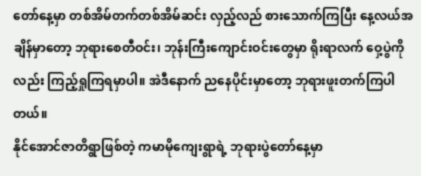တော်နေ့မှာ တစ်အိမ်တက်တစ်အိမ်ဆင်း လှည့်လည် စားသောက်ကြပြီး နေ့လယ်အချိန်မှာတော့ ဘုရားစေတီဝင်း၊ ဘုန်းကြီးကျောင်းဝင်းတွေမှာ ရိုးရာလက် ဝှေ့ပွဲကိုလည်း ကြည့်ရှုကြရမှာပါ။ အဲဒီနောက် ညနေပိုင်းမှာတော့ ဘုရားဖူးတက်ကြပါတယ်။
နိုင်အောင်ဇာတိရွာဖြစ်တဲ့ ကမာမိုကျေးရွာရဲ့ ဘုရားပွဲတော်နေ့မှာ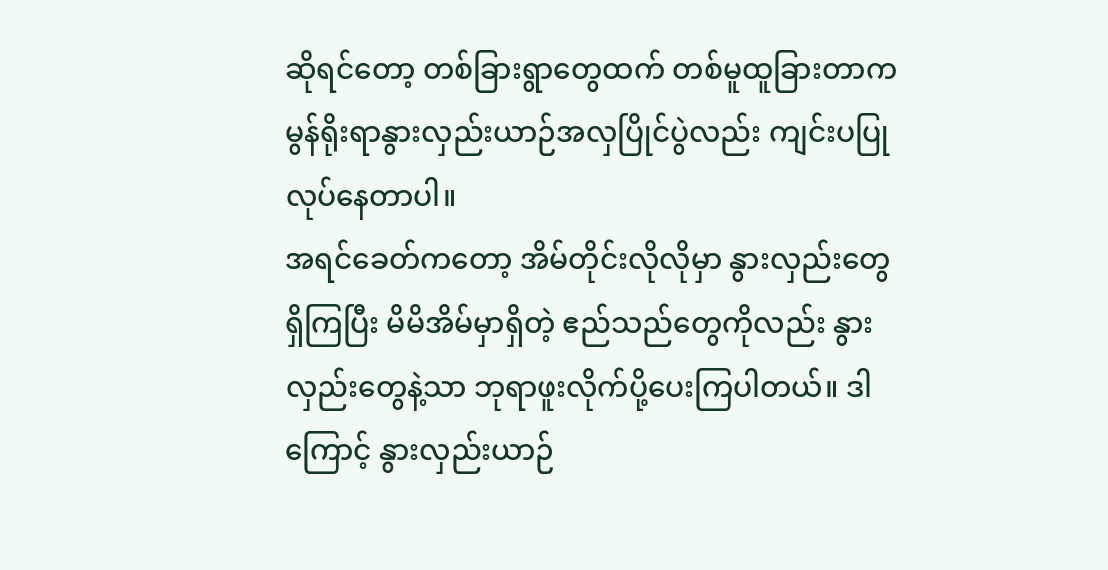ဆိုရင်တော့ တစ်ခြားရွာတွေထက် တစ်မူထူခြားတာက မွန်ရိုးရာနွားလှည်းယာဉ်အလှပြိုင်ပွဲလည်း ကျင်းပပြုလုပ်နေတာပါ။
အရင်ခေတ်ကတော့ အိမ်တိုင်းလိုလိုမှာ နွားလှည်းတွေ ရှိကြပြီး မိမိအိမ်မှာရှိတဲ့ ဧည်သည်တွေကိုလည်း နွားလှည်းတွေနဲ့သာ ဘုရာဖူးလိုက်ပို့ပေးကြပါတယ်။ ဒါကြောင့် နွားလှည်းယာဉ်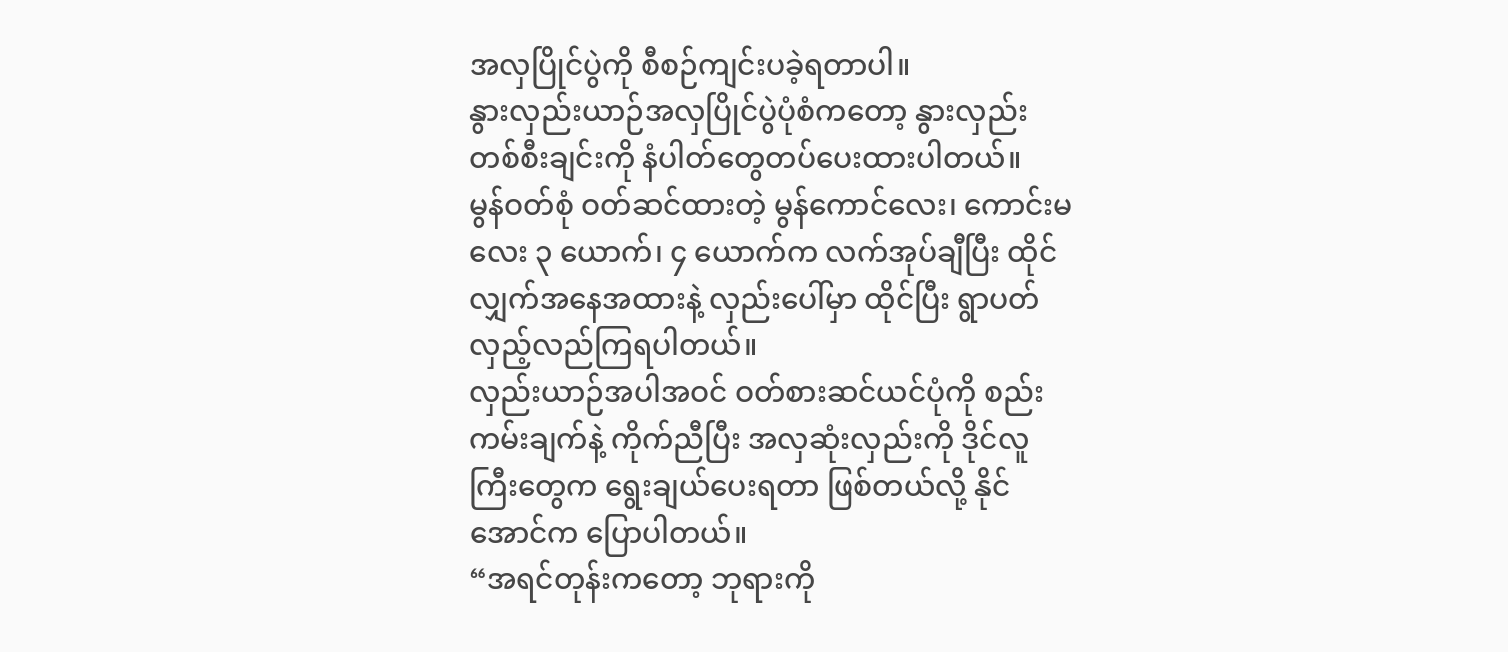အလှပြိုင်ပွဲကို စီစဉ်ကျင်းပခဲ့ရတာပါ။
နွားလှည်းယာဉ်အလှပြိုင်ပွဲပုံစံကတော့ နွားလှည်းတစ်စီးချင်းကို နံပါတ်တွေတပ်ပေးထားပါတယ်။
မွန်ဝတ်စုံ ဝတ်ဆင်ထားတဲ့ မွန်ကောင်လေး၊ ကောင်းမလေး ၃ ယောက်၊ ၄ ယောက်က လက်အုပ်ချီပြီး ထိုင်လျှက်အနေအထားနဲ့ လှည်းပေါ်မှာ ထိုင်ပြီး ရွာပတ်လှည့်လည်ကြရပါတယ်။
လှည်းယာဉ်အပါအဝင် ဝတ်စားဆင်ယင်ပုံကို စည်းကမ်းချက်နဲ့ ကိုက်ညီပြီး အလှဆုံးလှည်းကို ဒိုင်လူကြီးတွေက ရွေးချယ်ပေးရတာ ဖြစ်တယ်လို့ နိုင်အောင်က ပြောပါတယ်။
“အရင်တုန်းကတော့ ဘုရားကို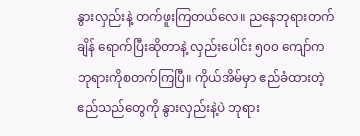နွားလှည်းနဲ့ တက်ဖူးကြတယ်လေ။ ညနေဘုရားတက်ချိန် ရောက်ပြီးဆိုတာနဲ့ လှည်းပေါင်း ၅၀၀ ကျော်က ဘုရားကိုစတက်ကြပြီ။ ကိုယ်အိမ်မှာ ဧည်ခံထားတဲ့ ဧည်သည်တွေကို နွားလှည်းနဲ့ပဲ ဘုရား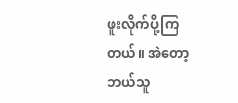ဖူးလိုက်ပို့ကြတယ်။ အဲတော့ ဘယ်သူ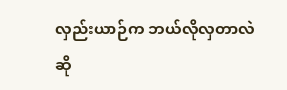လှည်းယာဉ်က ဘယ်လိုလှတာလဲဆို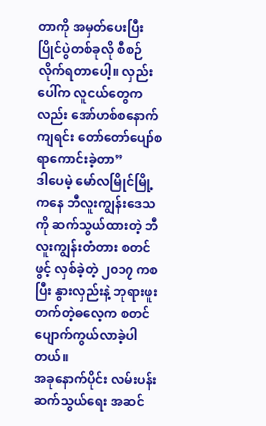တာကို အမှတ်ပေးပြီး ပြိုင်ပွဲတစ်ခုလို စီစဉ်လိုက်ရတာပေါ့။ လှည်းပေါ်က လူငယ်တွေကလည်း အော်ဟစ်စနောက်ကျရင်း တော်တော်ပျော်စရာကောင်းခဲ့တာ”
ဒါပေမဲ့ မော်လမြိုင်မြို့ကနေ ဘီလူးကျွန်းဒေသကို ဆက်သွယ်ထားတဲ့ ဘီလူးကျွန်းတံတား စတင်ဖွင့် လှစ်ခဲ့တဲ့ ၂၀၁၇ ကစပြီး နွားလှည်းနဲ့ ဘုရားဖူးတက်တဲ့ဓလေ့က စတင်ပျောက်ကွယ်လာခဲ့ပါတယ်။
အခုနောက်ပိုင်း လမ်းပန်းဆက်သွယ်ရေး အဆင်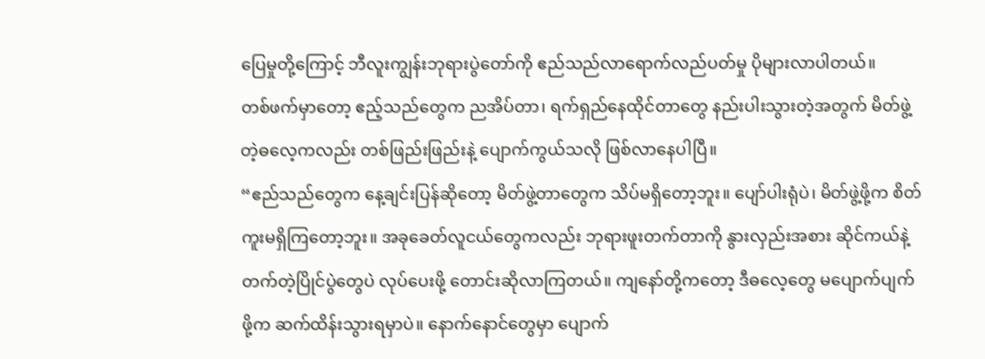ပြေမှုတို့ကြောင့် ဘီလူးကျွန်းဘုရားပွဲတော်ကို ဧည်သည်လာရောက်လည်ပတ်မှု ပိုများလာပါတယ်။
တစ်ဖက်မှာတော့ ဧည့်သည်တွေက ညအိပ်တာ၊ ရက်ရှည်နေထိုင်တာတွေ နည်းပါးသွားတဲ့အတွက် မိတ်ဖွဲ့တဲ့ဓလေ့ကလည်း တစ်ဖြည်းဖြည်းနဲ့ ပျောက်ကွယ်သလို ဖြစ်လာနေပါပြီ။
“ဧည်သည်တွေက နေ့ချင်းပြန်ဆိုတော့ မိတ်ဖွဲ့တာတွေက သိပ်မရှိတော့ဘူး။ ပျော်ပါးရုံပဲ၊ မိတ်ဖွဲ့ဖို့က စိတ်ကူးမရှိကြတော့ဘူး။ အခုခေတ်လူငယ်တွေကလည်း ဘုရားဖူးတက်တာကို နွားလှည်းအစား ဆိုင်ကယ်နဲ့ တက်တဲ့ပြိုင်ပွဲတွေပဲ လုပ်ပေးဖို့ တောင်းဆိုလာကြတယ်။ ကျနော်တို့ကတော့ ဒီဓလေ့တွေ မပျောက်ပျက်ဖို့က ဆက်ထိန်းသွားရမှာပဲ။ နောက်နောင်တွေမှာ ပျောက်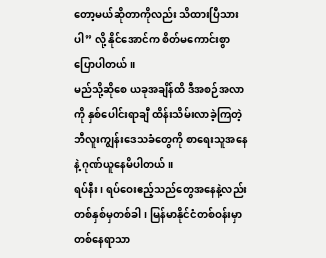တော့မယ်ဆိုတာကိုလည်း သိထားပြီသားပါ” လို့ နိုင်အောင်က စိတ်မကောင်းစွာ ပြောပါတယ်။
မည်သို့ဆိုစေ ယခုအချိန်ထိ ဒီအစဉ်အလာကို နှစ်ပေါင်းရာချီ ထိန်းသိမ်းလာခဲ့ကြတဲ့ ဘီလူးကျွန်းဒေသခံတွေကို စာရေးသူအနေနဲ့ ဂုဏ်ယူနေမိပါတယ်။
ရပ်နီး၊ ရပ်ဝေးဧည့်သည်တွေအနေနဲ့လည်း တစ်နှစ်မှတစ်ခါ၊ မြန်မာနိုင်ငံတစ်ဝန်းမှာ တစ်နေရာသာ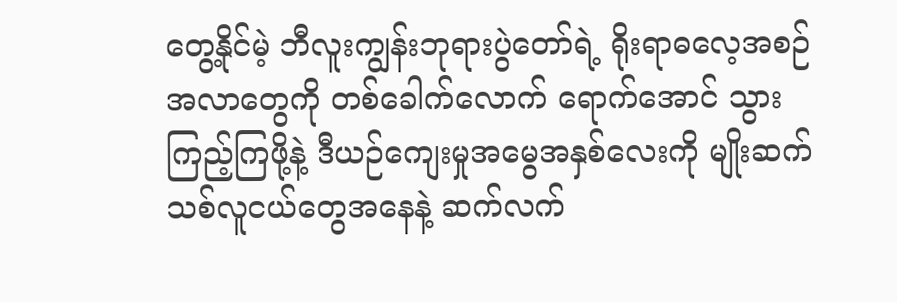တွေ့နိုင်မဲ့ ဘီလူးကျွန်းဘုရားပွဲတော်ရဲ့ ရိုးရာဓလေ့အစဉ်အလာတွေကို တစ်ခေါက်လောက် ရောက်အောင် သွားကြည့်ကြဖို့နဲ့ ဒီယဉ်ကျေးမှုအမွေအနှစ်လေးကို မျိုးဆက်သစ်လူငယ်တွေအနေနဲ့ ဆက်လက်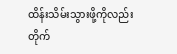ထိန်းသိမ်းသွားဖို့ကိုလည်း တိုက်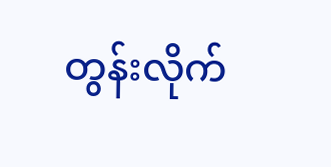တွန်းလိုက်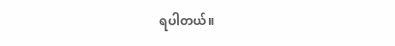ရပါတယ်။